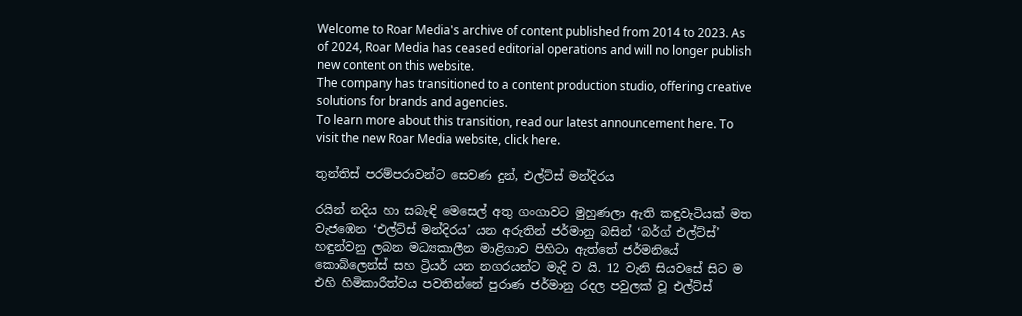Welcome to Roar Media's archive of content published from 2014 to 2023. As of 2024, Roar Media has ceased editorial operations and will no longer publish new content on this website.
The company has transitioned to a content production studio, offering creative solutions for brands and agencies.
To learn more about this transition, read our latest announcement here. To visit the new Roar Media website, click here.

තුන්තිස් පරම්පරාවන්ට සෙවණ දුන්, එල්ට්ස් මන්දිරය

රයින් නදිය හා සබැඳි මෙසෙල් අතු ගංගාවට මුහුණලා ඇති කඳුවැටියක් මත වැජඹෙන ‘එල්ට්ස් මන්දිරය’ යන අරුතින් ජර්මානු බසින් ‘බර්ග් එල්ට්ස්’ හඳුන්වනු ලබන මධ්‍යකාලීන මාළිගාව පිහිටා ඇත්තේ ජර්මනියේ කොබ්ලෙන්ස් සහ ට්‍රියර් යන නගරයන්ට මැදි ව යි. 12 වැනි සියවසේ සිට ම එහි හිමිකාරීත්වය පවතින්නේ පුරාණ ජර්මානු රදල පවුලක් වූ එල්ට්ස්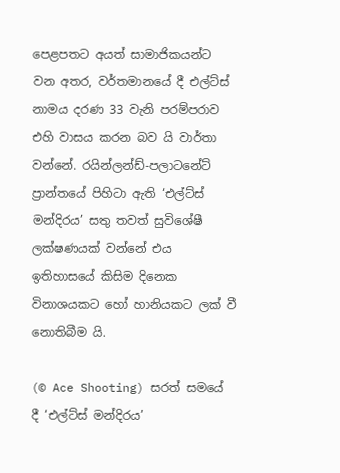පෙළපතට අයත් සාමාජිකයන්ට වන අතර, වර්තමානයේ දී එල්ට්ස් නාමය දරණ 33 වැනි පරම්පරාව එහි වාසය කරන බව යි වාර්තා වන්නේ. රයින්ලන්ඩ්-පලාටනේට් ප්‍රාන්තයේ පිහිටා ඇති ‘එල්ට්ස් මන්දිරය’ සතු තවත් සුවිශේෂී ලක්ෂණයක් වන්නේ එය ඉතිහාසයේ කිසිම දිනෙක විනාශයකට හෝ හානියකට ලක් වී නොතිබීම යි.

(© Ace Shooting) සරත් සමයේ දී ‘එල්ට්ස් මන්දිරය’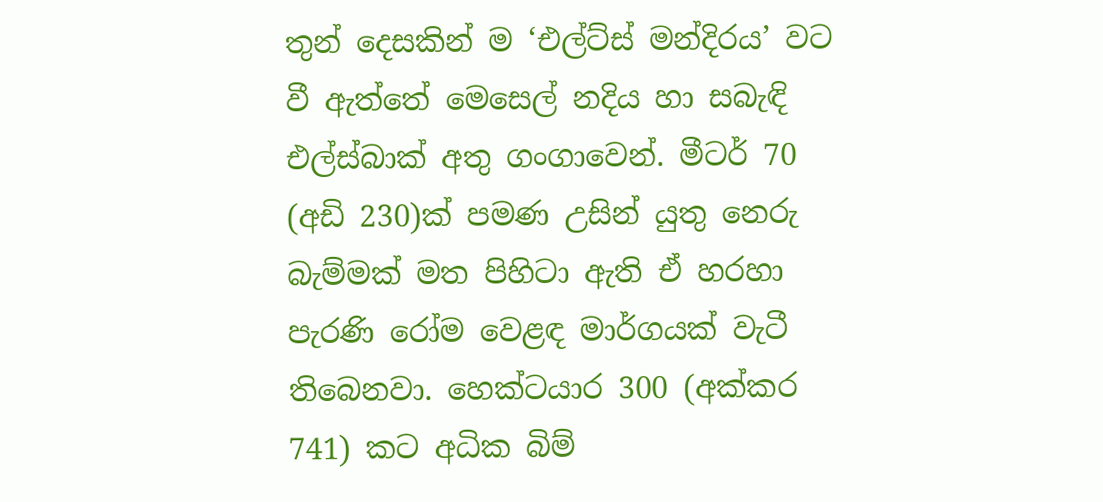තුන් දෙසකින් ම ‘එල්ට්ස් මන්දිරය’ වට වී ඇත්තේ මෙසෙල් නදිය හා සබැඳි එල්ස්බාක් අතු ගංගාවෙන්. මීටර් 70 (අඩි 230)ක් පමණ උසින් යුතු නෙරු බැම්මක් මත පිහිටා ඇති ඒ හරහා පැරණි රෝම වෙළඳ මාර්ගයක් වැටී තිබෙනවා. හෙක්ටයාර 300 (අක්කර 741) කට අධික බිම්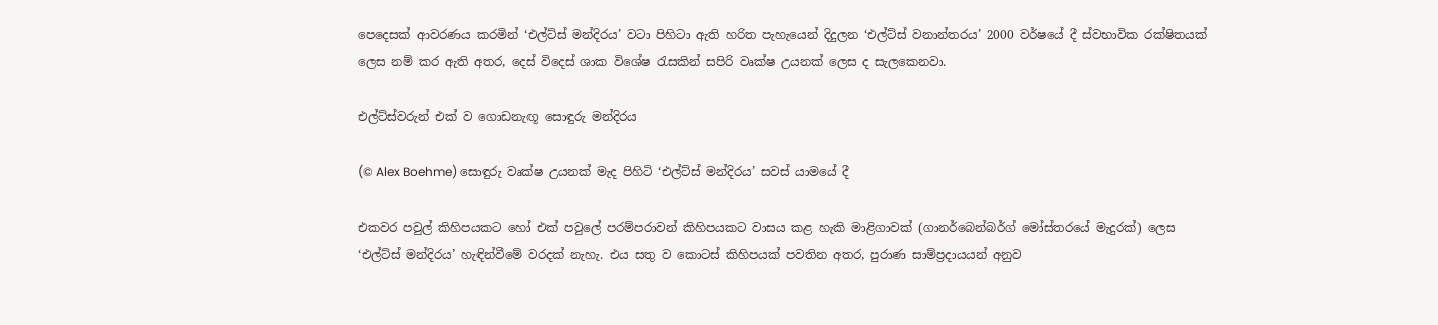පෙදෙසක් ආවරණය කරමින් ‘එල්ට්ස් මන්දිරය’ වටා පිහිටා ඇති හරිත පැහැයෙන් දිදුලන ‘එල්ට්ස් වනාන්තරය’ 2000 වර්ෂයේ දී ස්වභාවික රක්ෂිතයක් ලෙස නම් කර ඇති අතර, දෙස් විදෙස් ශාක විශේෂ රැසකින් සපිරි වෘක්ෂ උයනක් ලෙස ද සැලකෙනවා.

එල්ට්ස්වරුන් එක් ව ගොඩනැඟූ සොඳුරු මන්දිරය

(© Alex Boehme) සොඳුරු වෘක්ෂ උයනක් මැද පිහිටි ‘එල්ට්ස් මන්දිරය’ සවස් යාමයේ දී

එකවර පවුල් කිහිපයකට හෝ එක් පවුලේ පරම්පරාවන් කිහිපයකට වාසය කළ හැකි මාළිගාවක් (ගානර්බෙන්බර්ග් මෝස්තරයේ මැදුරක්) ලෙස ‘එල්ට්ස් මන්දිරය’ හැඳින්වීමේ වරදක් නැහැ. එය සතු ව කොටස් කිහිපයක් පවතින අතර, පුරාණ සාම්ප්‍රදායයන් අනුව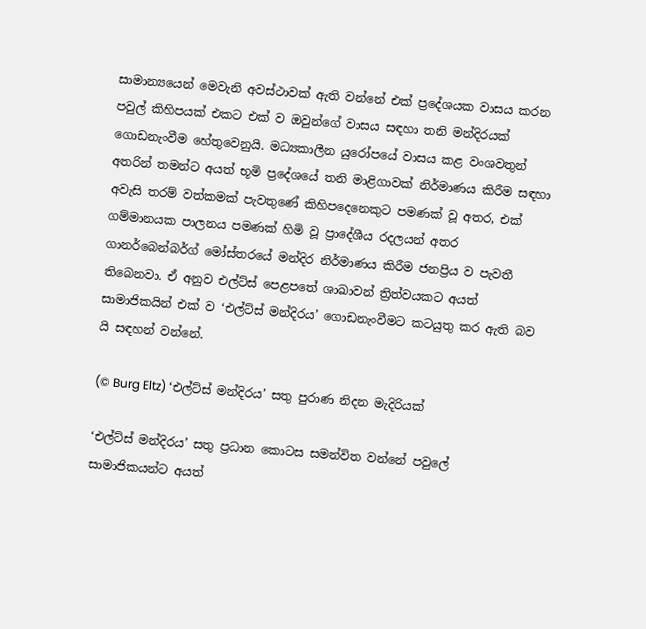සාමාන්‍යයෙන් මෙවැනි අවස්ථාවක් ඇති වන්නේ එක් ප්‍රදේශයක වාසය කරන පවුල් කිහිපයක් එකට එක් ව ඔවුන්ගේ වාසය සඳහා තනි මන්දිරයක් ගොඩනැංවීම හේතුවෙනුයි. මධ්‍යකාලීන යුරෝපයේ වාසය කළ වංශවතුන් අතරින් තමන්ට අයත් භූමි ප්‍රදේශයේ තනි මාළිගාවක් නිර්මාණය කිරීම සඳහා අවැසි තරම් වත්කමක් පැවතුණේ කිහිපදෙනෙකුට පමණක් වූ අතර, එක් ගම්මානයක පාලනය පමණක් හිමි වූ ප්‍රාදේශීය රදලයන් අතර ගානර්බෙන්බර්ග් මෝස්තරයේ මන්දිර නිර්මාණය කිරීම ජනප්‍රිය ව පැවතී තිබෙනවා. ඒ අනුව එල්ට්ස් පෙළපතේ ශාඛාවන් ත්‍රිත්වයකට අයත් සාමාජිකයින් එක් ව ‘එල්ට්ස් මන්දිරය’ ගොඩනැංවීමට කටයුතු කර ඇති බව යි සඳහන් වන්නේ.

(© Burg Eltz) ‘එල්ට්ස් මන්දිරය’ සතු පුරාණ නිදන මැදිරියක්

‘එල්ට්ස් මන්දිරය’ සතු ප්‍රධාන කොටස සමන්විත වන්නේ පවුලේ සාමාජිකයන්ට අයත්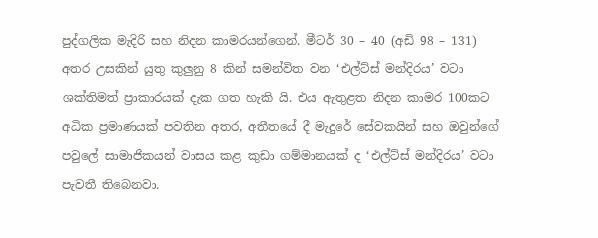පුද්ගලික මැදිරි සහ නිදන කාමරයන්ගෙන්. මීටර් 30 – 40 (අඩි 98 – 131) අතර උසකින් යුතු කුලුනු 8 කින් සමන්විත වන ‘එල්ට්ස් මන්දිරය’ වටා ශක්තිමත් ප්‍රාකාරයක් දැක ගත හැකි යි. එය ඇතුළත නිදන කාමර 100කට අධික ප්‍රමාණයක් පවතින අතර, අතීතයේ දී මැදුරේ සේවකයින් සහ ඔවුන්ගේ පවුලේ සාමාජිකයන් වාසය කළ කුඩා ගම්මානයක් ද ‘එල්ට්ස් මන්දිරය’ වටා පැවතී තිබෙනවා.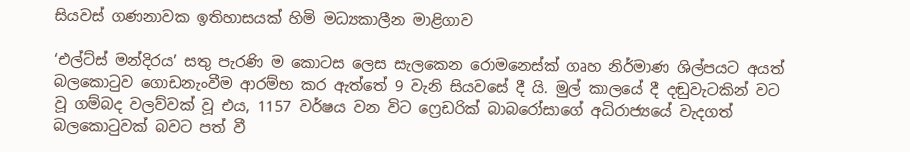සියවස් ගණනාවක ඉතිහාසයක් හිමි මධ්‍යකාලීන මාළිගාව

‘එල්ට්ස් මන්දිරය’ සතු පැරණි ම කොටස ලෙස සැලකෙන රොමනෙස්ක් ගෘහ නිර්මාණ ශිල්පයට අයත් බලකොටුව ගොඩනැංවීම ආරම්භ කර ඇත්තේ 9 වැනි සියවසේ දී යි. මුල් කාලයේ දී දඬුවැටකින් වට වූ ගම්බද වලව්වක් වූ එය, 1157 වර්ෂය වන විට ෆ්‍රෙඩරික් බාබරෝසාගේ අධිරාජ්‍යයේ වැදගත් බලකොටුවක් බවට පත් වී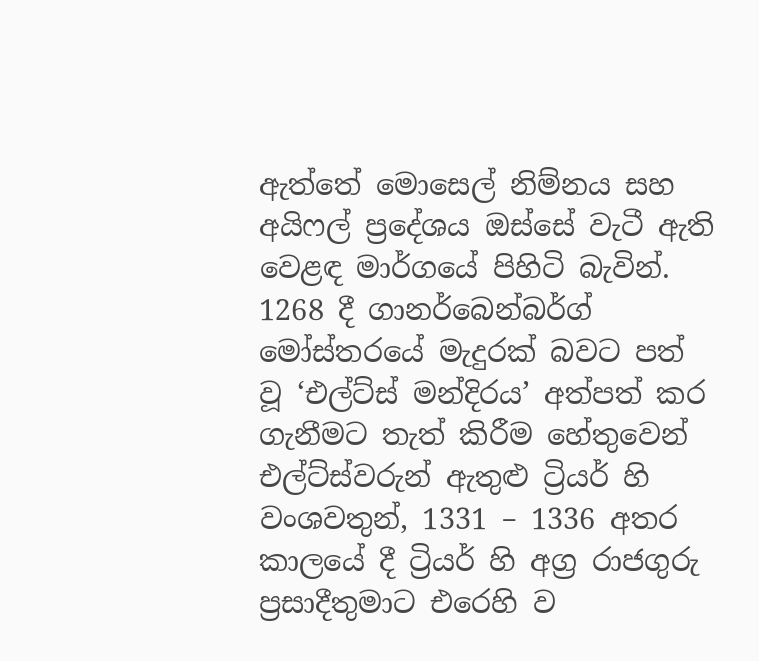ඇත්තේ මොසෙල් නිම්නය සහ අයිෆල් ප්‍රදේශය ඔස්සේ වැටී ඇති වෙළඳ මාර්ගයේ පිහිටි බැවින්. 1268 දී ගානර්බෙන්බර්ග් මෝස්තරයේ මැදුරක් බවට පත් වූ ‘එල්ට්ස් මන්දිරය’ අත්පත් කර ගැනීමට තැත් කිරීම හේතුවෙන් එල්ට්ස්වරුන් ඇතුළු ට්‍රියර් හි වංශවතුන්, 1331 – 1336 අතර කාලයේ දී ට්‍රියර් හි අග්‍ර රාජගුරු ප්‍රසාදීතුමාට එරෙහි ව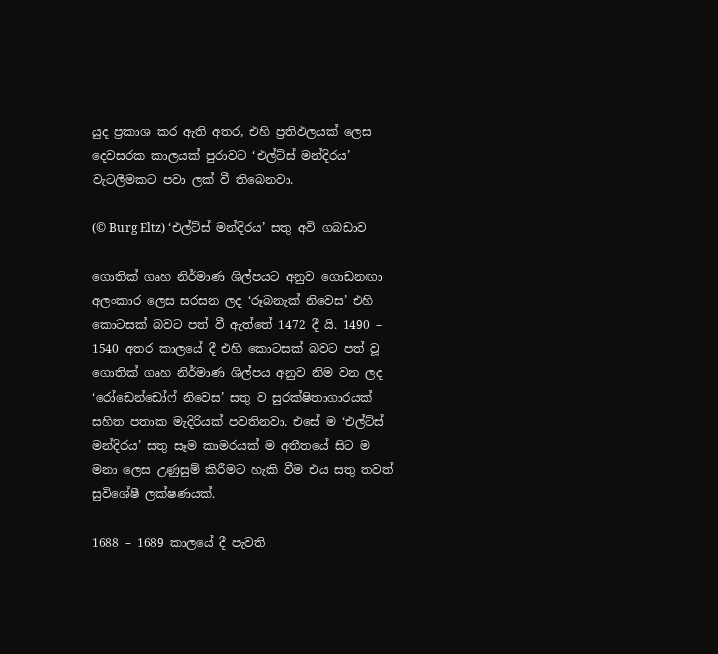යුද ප්‍රකාශ කර ඇති අතර, එහි ප්‍රතිඵලයක් ලෙස දෙවසරක කාලයක් පුරාවට ‘එල්ට්ස් මන්දිරය’ වැටලීමකට පවා ලක් වී තිබෙනවා.

(© Burg Eltz) ‘එල්ට්ස් මන්දිරය’ සතු අවි ගබඩාව

ගොතික් ගෘහ නිර්මාණ ශිල්පයට අනුව ගොඩනඟා අලංකාර ලෙස සරසන ලද ‘රූබනැක් නිවෙස’ එහි කොටසක් බවට පත් වී ඇත්තේ 1472 දී යි. 1490 – 1540 අතර කාලයේ දී එහි කොටසක් බවට පත් වූ ගොතික් ගෘහ නිර්මාණ ශිල්පය අනුව නිම වන ලද ‘රෝඩෙන්ඩෝෆ් නිවෙස’ සතු ව සුරක්ෂිතාගාරයක් සහිත පතාක මැදිරියක් පවතිනවා. එසේ ම ‘එල්ට්ස් මන්දිරය’ සතු සෑම කාමරයක් ම අතීතයේ සිට ම මනා ලෙස උණුසුම් කිරීමට හැකි වීම එය සතු තවත් සුවිශේෂී ලක්ෂණයක්.

1688 – 1689 කාලයේ දී පැවති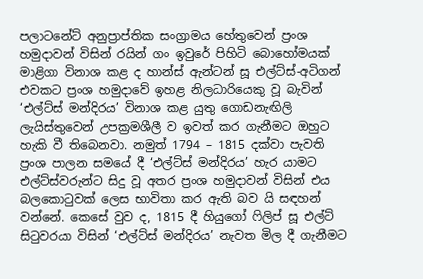පලාටනේට් අනුප්‍රාප්තික සංග්‍රාමය හේතුවෙන් ප්‍රංශ හමුදාවන් විසින් රයින් ගං ඉවුරේ පිහිටි බොහෝමයක් මාළිගා විනාශ කළ ද හාන්ස් ඇන්ටන් සූ එල්ට්ස්-අටිගන් එවකට ප්‍රංශ හමුදාවේ ඉහළ නිලධාරියෙකු වූ බැවින් ‘එල්ට්ස් මන්දිරය’ විනාශ කළ යුතු ගොඩනැඟිලි ලැයිස්තුවෙන් උපක්‍රමශීලී ව ඉවත් කර ගැනීමට ඔහුට හැකි වී තිබෙනවා. නමුත් 1794 – 1815 දක්වා පැවති ප්‍රංශ පාලන සමයේ දී ‘එල්ට්ස් මන්දිරය’ හැර යාමට එල්ට්ස්වරුන්ට සිදු වූ අතර ප්‍රංශ හමුදාවන් විසින් එය බලකොටුවක් ලෙස භාවිතා කර ඇති බව යි සඳහන් වන්නේ. කෙසේ වුව ද, 1815 දී හියුගෝ ෆිලිප් සූ එල්ට් සිටුවරයා විසින් ‘එල්ට්ස් මන්දිරය’ නැවත මිල දී ගැනීමට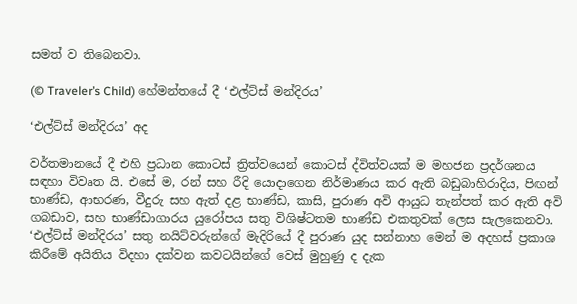සමත් ව තිබෙනවා.

(© Traveler’s Child) හේමන්තයේ දී ‘එල්ට්ස් මන්දිරය’

‘එල්ට්ස් මන්දිරය’ අද

වර්තමානයේ දී එහි ප්‍රධාන කොටස් ත්‍රිත්වයෙන් කොටස් ද්විත්වයක් ම මහජන ප්‍රදර්ශනය සඳහා විවෘත යි. එසේ ම, රන් සහ රීදි යොදාගෙන නිර්මාණය කර ඇති බඩුබාහිරාදිය, පිඟන් භාණ්ඩ, ආභරණ, වීදුරු සහ ඇත් දළ භාණ්ඩ, කාසි, පුරාණ අවි ආයුධ තැන්පත් කර ඇති අවි ගබඩාව, සහ භාණ්ඩාගාරය යුරෝපය සතු විශිෂ්ටතම භාණ්ඩ එකතුවක් ලෙස සැලකෙනවා. ‘එල්ට්ස් මන්දිරය’ සතු නයිට්වරුන්ගේ මැදිරියේ දී පුරාණ යුද සන්නාහ මෙන් ම අදහස් ප්‍රකාශ කිරීමේ අයිතිය විදහා දක්වන කවටයින්ගේ වෙස් මුහුණු ද දැක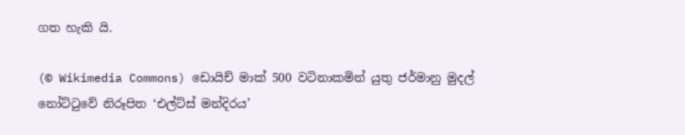ගත හැකි යි.

(© Wikimedia Commons) ඩොයිච් මාක් 500 වටිනාකමින් යුතු ජර්මානු මුදල් නෝට්ටුවේ නිරූපිත ‘එල්ට්ස් මන්දිරය’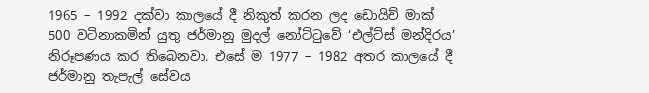1965 – 1992 දක්වා කාලයේ දී නිකුත් කරන ලද ඩොයිච් මාක් 500 වටිනාකමින් යුතු ජර්මානු මුදල් නෝට්ටුවේ ‘එල්ට්ස් මන්දිරය’ නිරූපණය කර තිබෙනවා. එසේ ම 1977 – 1982 අතර කාලයේ දී ජර්මානු තැපැල් සේවය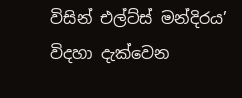විසින් එල්ට්ස් මන්දිරය’ විදහා දැක්වෙන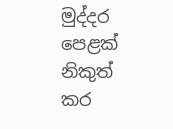මුද්දර පෙළක් නිකුත් කර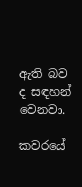ඇති බව ද සඳහන් වෙනවා.

කවරයේ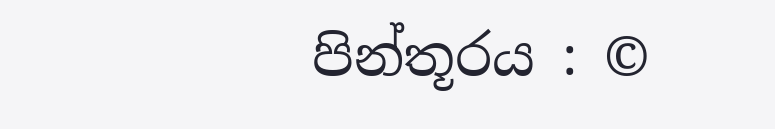පින්තූරය : ©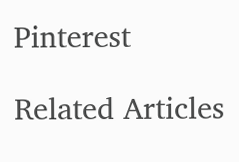Pinterest

Related Articles